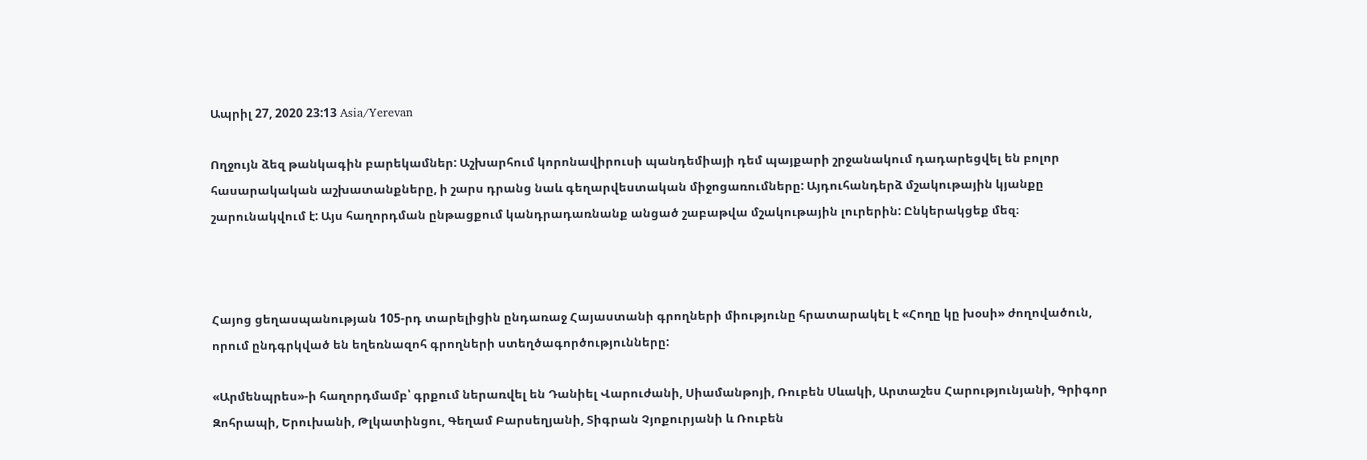Ապրիլ 27, 2020 23:13 Asia/Yerevan

Ողջույն ձեզ թանկագին բարեկամներ: Աշխարհում կորոնավիրուսի պանդեմիայի դեմ պայքարի շրջանակում դադարեցվել են բոլոր հասարակական աշխատանքները, ի շարս դրանց նաև գեղարվեստական միջոցառումները: Այդուհանդերձ մշակութային կյանքը շարունակվում է: Այս հաղորդման ընթացքում կանդրադառնանք անցած շաբաթվա մշակութային լուրերին: Ընկերակցեք մեզ։



Հայոց ցեղասպանության 105-րդ տարելիցին ընդառաջ Հայաստանի գրողների միությունը հրատարակել է «Հողը կը խօսի» ժողովածուն, որում ընդգրկված են եղեռնազոհ գրողների ստեղծագործությունները:

«Արմենպրես»-ի հաղորդմամբ՝ գրքում ներառվել են Դանիել Վարուժանի, Սիամանթոյի, Ռուբեն Սևակի, Արտաշես Հարությունյանի, Գրիգոր Զոհրապի, Երուխանի, Թլկատինցու, Գեղամ Բարսեղյանի, Տիգրան Չյոքուրյանի և Ռուբեն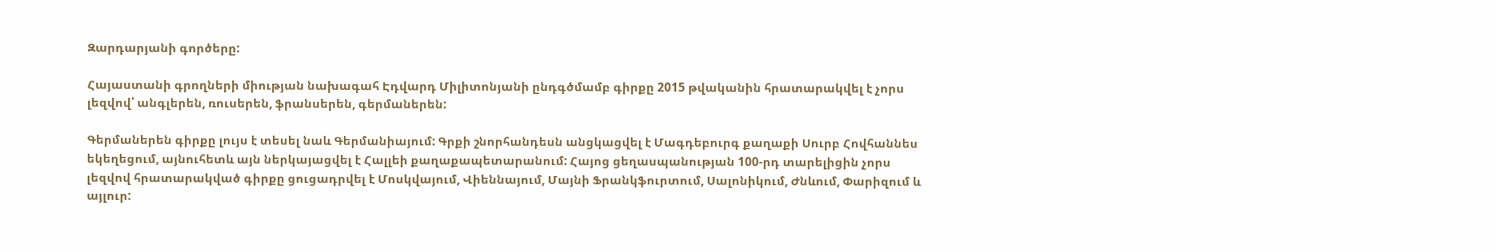Զարդարյանի գործերը:

Հայաստանի գրողների միության նախագահ Էդվարդ Միլիտոնյանի ընդգծմամբ գիրքը 2015 թվականին հրատարակվել է չորս լեզվով՝ անգլերեն, ռուսերեն, ֆրանսերեն, գերմաներեն:

Գերմաներեն գիրքը լույս է տեսել նաև Գերմանիայում: Գրքի շնորհանդեսն անցկացվել է Մագդեբուրգ քաղաքի Սուրբ Հովհաննես եկեղեցում, այնուհետև այն ներկայացվել է Հալլեի քաղաքապետարանում: Հայոց ցեղասպանության 100-րդ տարելիցին չորս լեզվով հրատարակված գիրքը ցուցադրվել է Մոսկվայում, Վիեննայում, Մայնի Ֆրանկֆուրտում, Սալոնիկում, Ժնևում, Փարիզում և այլուր: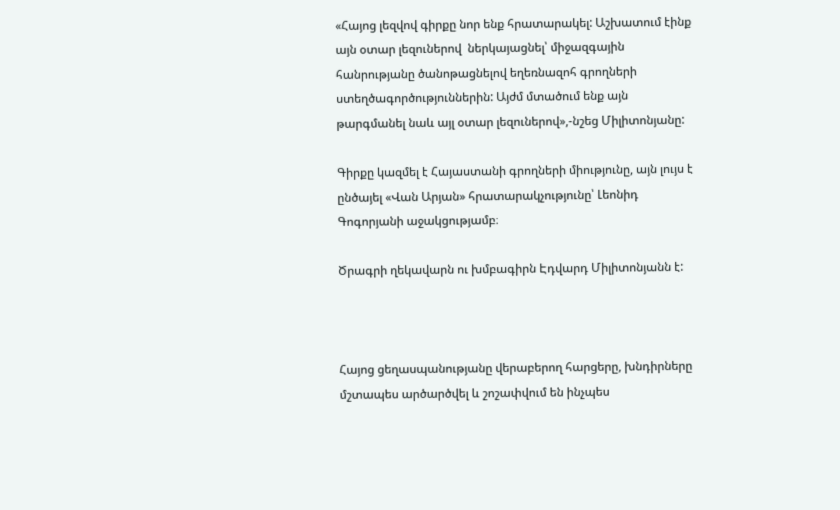«Հայոց լեզվով գիրքը նոր ենք հրատարակել: Աշխատում էինք այն օտար լեզուներով  ներկայացնել՝ միջազգային հանրությանը ծանոթացնելով եղեռնազոհ գրողների ստեղծագործություններին: Այժմ մտածում ենք այն թարգմանել նաև այլ օտար լեզուներով»,-նշեց Միլիտոնյանը:

Գիրքը կազմել է Հայաստանի գրողների միությունը, այն լույս է ընծայել «Վան Արյան» հրատարակչությունը՝ Լեոնիդ Գոգորյանի աջակցությամբ։

Ծրագրի ղեկավարն ու խմբագիրն Էդվարդ Միլիտոնյանն է:



Հայոց ցեղասպանությանը վերաբերող հարցերը, խնդիրները մշտապես արծարծվել և շոշափվում են ինչպես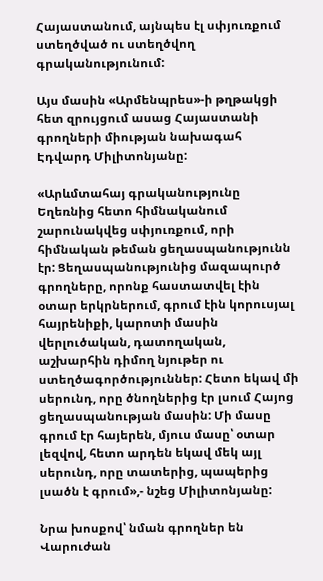Հայաստանում, այնպես էլ սփյուռքում ստեղծված ու ստեղծվող գրականությունում:

Այս մասին «Արմենպրես»-ի թղթակցի հետ զրույցում ասաց Հայաստանի գրողների միության նախագահ Էդվարդ Միլիտոնյանը:

«Արևմտահայ գրականությունը Եղեռնից հետո հիմնականում շարունակվեց սփյուռքում, որի հիմնական թեման ցեղասպանությունն էր: Ցեղասպանությունից մազապուրծ գրողները, որոնք հաստատվել էին օտար երկրներում, գրում էին կորուսյալ հայրենիքի, կարոտի մասին վերլուծական, դատողական, աշխարհին դիմող նյութեր ու ստեղծագործություններ: Հետո եկավ մի սերունդ, որը ծնողներից էր լսում Հայոց ցեղասպանության մասին: Մի մասը գրում էր հայերեն, մյուս մասը՝ օտար լեզվով, հետո արդեն եկավ մեկ այլ սերունդ, որը տատերից, պապերից լսածն է գրում»,- նշեց Միլիտոնյանը:

Նրա խոսքով՝ նման գրողներ են Վարուժան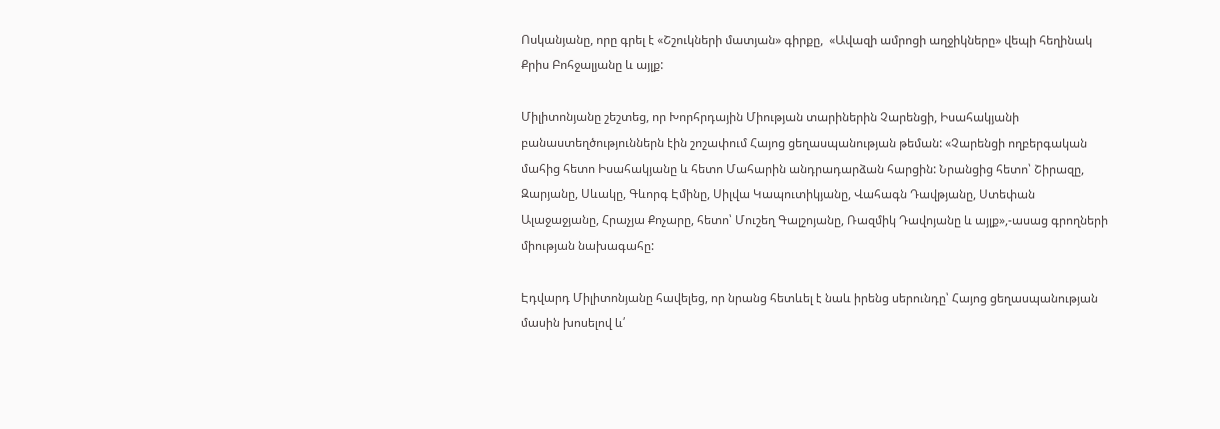Ոսկանյանը, որը գրել է «Շշուկների մատյան» գիրքը,  «Ավազի ամրոցի աղջիկները» վեպի հեղինակ Քրիս Բոհջալյանը և այլք:

Միլիտոնյանը շեշտեց, որ Խորհրդային Միության տարիներին Չարենցի, Իսահակյանի բանաստեղծություններն էին շոշափում Հայոց ցեղասպանության թեման: «Չարենցի ողբերգական մահից հետո Իսահակյանը և հետո Մահարին անդրադարձան հարցին: Նրանցից հետո՝ Շիրազը, Զարյանը, Սևակը, Գևորգ Էմինը, Սիլվա Կապուտիկյանը, Վահագն Դավթյանը, Ստեփան Ալաջաջյանը, Հրաչյա Քոչարը, հետո՝ Մուշեղ Գալշոյանը, Ռազմիկ Դավոյանը և այլք»,-ասաց գրողների միության նախագահը:

Էդվարդ Միլիտոնյանը հավելեց, որ նրանց հետևել է նաև իրենց սերունդը՝ Հայոց ցեղասպանության մասին խոսելով և՛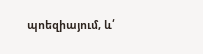պոեզիայում, և՛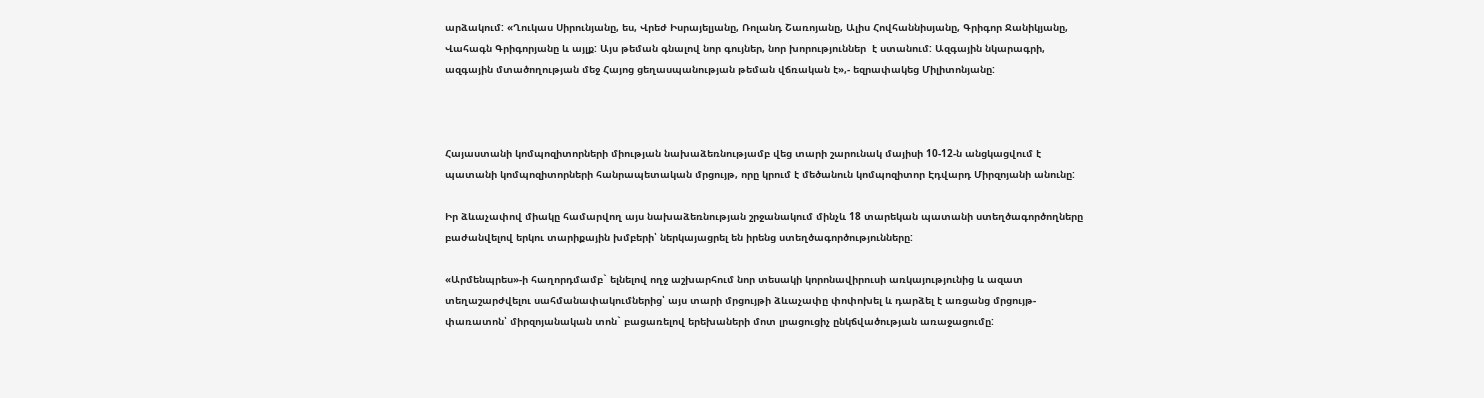արձակում: «Ղուկաս Սիրունյանը, ես, Վրեժ Իսրայելյանը, Ռոլանդ Շառոյանը, Ալիս Հովհաննիսյանը, Գրիգոր Ջանիկյանը, Վահագն Գրիգորյանը և այլք: Այս թեման գնալով նոր գույներ, նոր խորություններ  է ստանում: Ազգային նկարագրի, ազգային մտածողության մեջ Հայոց ցեղասպանության թեման վճռական է»,- եզրափակեց Միլիտոնյանը:



Հայաստանի կոմպոզիտորների միության նախաձեռնությամբ վեց տարի շարունակ մայիսի 10-12-ն անցկացվում է պատանի կոմպոզիտորների հանրապետական մրցույթ, որը կրում է մեծանուն կոմպոզիտոր Էդվարդ Միրզոյանի անունը:

Իր ձևաչափով միակը համարվող այս նախաձեռնության շրջանակում մինչև 18 տարեկան պատանի ստեղծագործողները բաժանվելով երկու տարիքային խմբերի՝ ներկայացրել են իրենց ստեղծագործությունները:

«Արմենպրես»-ի հաղորդմամբ` ելնելով ողջ աշխարհում նոր տեսակի կորոնավիրուսի առկայությունից և ազատ տեղաշարժվելու սահմանափակումներից՝ այս տարի մրցույթի ձևաչափը փոփոխել և դարձել է առցանց մրցույթ-փառատոն՝ միրզոյանական տոն` բացառելով երեխաների մոտ լրացուցիչ ընկճվածության առաջացումը: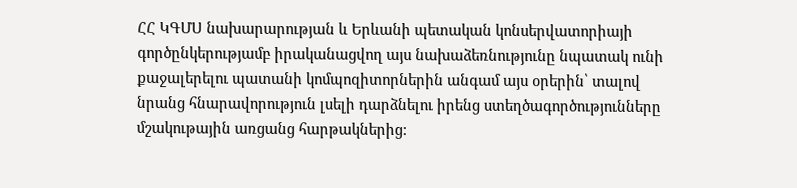ՀՀ ԿԳՄՍ նախարարության և Երևանի պետական կոնսերվատորիայի գործընկերությամբ իրականացվող այս նախաձեռնությունը նպատակ ունի քաջալերելու պատանի կոմպոզիտորներին անգամ այս օրերին՝ տալով նրանց հնարավորություն լսելի դարձնելու իրենց ստեղծագործությունները մշակութային առցանց հարթակներից: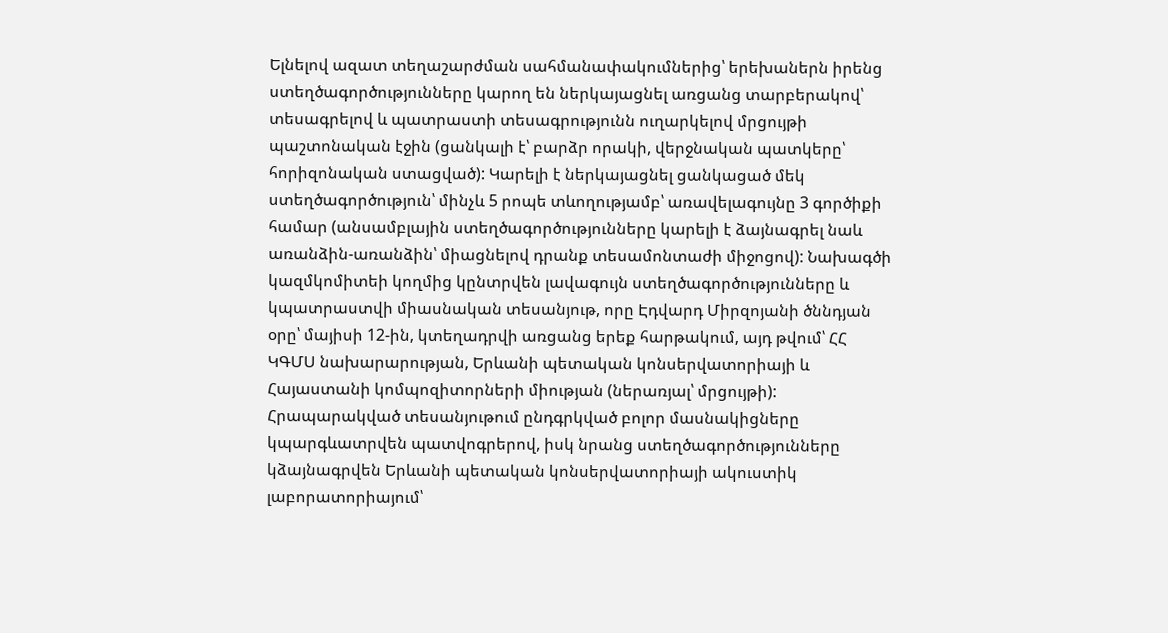Ելնելով ազատ տեղաշարժման սահմանափակումներից՝ երեխաներն իրենց ստեղծագործությունները կարող են ներկայացնել առցանց տարբերակով՝ տեսագրելով և պատրաստի տեսագրությունն ուղարկելով մրցույթի պաշտոնական էջին (ցանկալի է՝ բարձր որակի, վերջնական պատկերը՝ հորիզոնական ստացված): Կարելի է ներկայացնել ցանկացած մեկ ստեղծագործություն՝ մինչև 5 րոպե տևողությամբ՝ առավելագույնը 3 գործիքի համար (անսամբլային ստեղծագործությունները կարելի է ձայնագրել նաև առանձին-առանձին՝ միացնելով դրանք տեսամոնտաժի միջոցով): Նախագծի կազմկոմիտեի կողմից կընտրվեն լավագույն ստեղծագործությունները և կպատրաստվի միասնական տեսանյութ, որը Էդվարդ Միրզոյանի ծննդյան օրը՝ մայիսի 12-ին, կտեղադրվի առցանց երեք հարթակում, այդ թվում՝ ՀՀ ԿԳՄՍ նախարարության, Երևանի պետական կոնսերվատորիայի և Հայաստանի կոմպոզիտորների միության (ներառյալ՝ մրցույթի): Հրապարակված տեսանյութում ընդգրկված բոլոր մասնակիցները կպարգևատրվեն պատվոգրերով, իսկ նրանց ստեղծագործությունները կձայնագրվեն Երևանի պետական կոնսերվատորիայի ակուստիկ լաբորատորիայում՝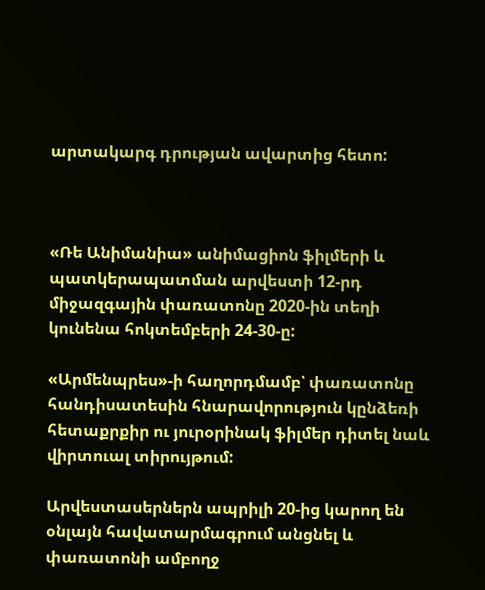արտակարգ դրության ավարտից հետո:



«Ռե Անիմանիա» անիմացիոն ֆիլմերի և պատկերապատման արվեստի 12-րդ միջազգային փառատոնը 2020-ին տեղի կունենա հոկտեմբերի 24-30-ը:

«Արմենպրես»-ի հաղորդմամբ՝ փառատոնը հանդիսատեսին հնարավորություն կընձեռի հետաքրքիր ու յուրօրինակ ֆիլմեր դիտել նաև վիրտուալ տիրույթում:

Արվեստասերներն ապրիլի 20-ից կարող են օնլայն հավատարմագրում անցնել և փառատոնի ամբողջ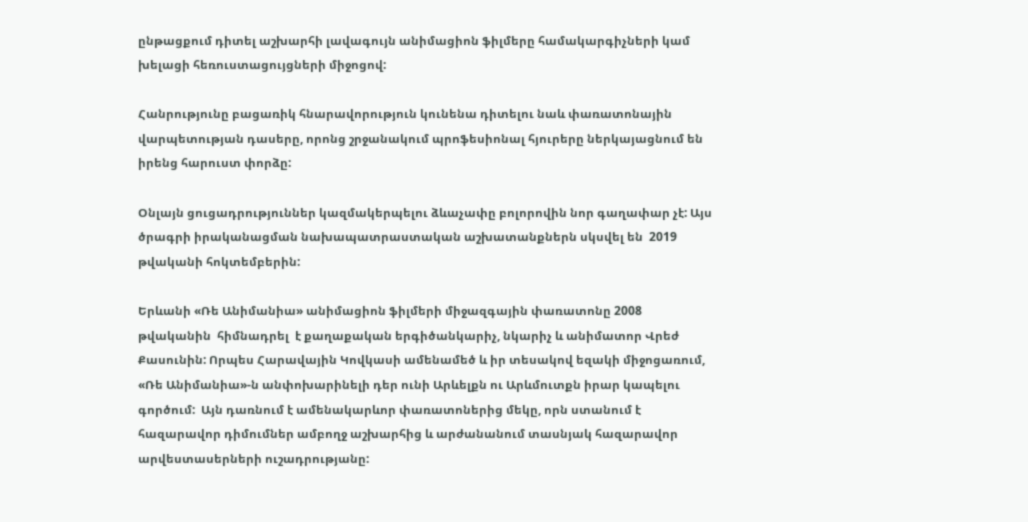ընթացքում դիտել աշխարհի լավագույն անիմացիոն ֆիլմերը համակարգիչների կամ խելացի հեռուստացույցների միջոցով:

Հանրությունը բացառիկ հնարավորություն կունենա դիտելու նաև փառատոնային վարպետության դասերը, որոնց շրջանակում պրոֆեսիոնալ հյուրերը ներկայացնում են իրենց հարուստ փորձը:

Օնլայն ցուցադրություններ կազմակերպելու ձևաչափը բոլորովին նոր գաղափար չէ: Այս ծրագրի իրականացման նախապատրաստական աշխատանքներն սկսվել են  2019 թվականի հոկտեմբերին:

Երևանի «Ռե Անիմանիա» անիմացիոն ֆիլմերի միջազգային փառատոնը 2008 թվականին  հիմնադրել  է քաղաքական երգիծանկարիչ, նկարիչ և անիմատոր Վրեժ Քասունին: Որպես Հարավային Կովկասի ամենամեծ և իր տեսակով եզակի միջոցառում, «Ռե Անիմանիա»-ն անփոխարինելի դեր ունի Արևելքն ու Արևմուտքն իրար կապելու գործում:  Այն դառնում է ամենակարևոր փառատոներից մեկը, որն ստանում է  հազարավոր դիմումներ ամբողջ աշխարհից և արժանանում տասնյակ հազարավոր արվեստասերների ուշադրությանը: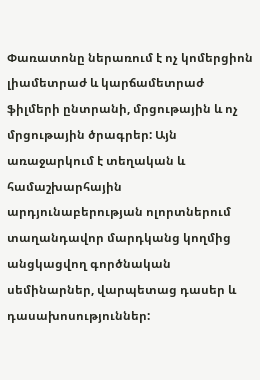Փառատոնը ներառում է ոչ կոմերցիոն լիամետրաժ և կարճամետրաժ ֆիլմերի ընտրանի, մրցութային և ոչ մրցութային ծրագրեր: Այն առաջարկում է տեղական և համաշխարհային արդյունաբերության ոլորտներում տաղանդավոր մարդկանց կողմից անցկացվող գործնական սեմինարներ, վարպետաց դասեր և դասախոսություններ: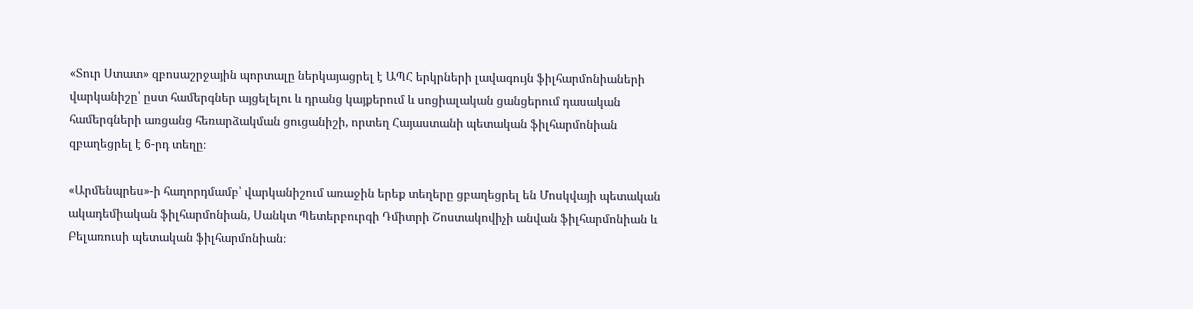«Տուր Ստատ» զբոսաշրջային պորտալը ներկայացրել է ԱՊՀ երկրների լավագույն ֆիլհարմոնիաների վարկանիշը՝ ըստ համերգներ այցելելու և դրանց կայքերում և սոցիալական ցանցերում դասական համերգների առցանց հեռարձակման ցուցանիշի, որտեղ Հայաստանի պետական ֆիլհարմոնիան զբաղեցրել է 6-րդ տեղը։

«Արմենպրես»-ի հաղորդմամբ՝ վարկանիշում առաջին երեք տեղերը ցբաղեցրել են Մոսկվայի պետական ակադեմիական ֆիլհարմոնիան, Սանկտ Պետերբուրգի Դմիտրի Շոստակովիչի անվան ֆիլհարմոնիան և Բելառուսի պետական ֆիլհարմոնիան։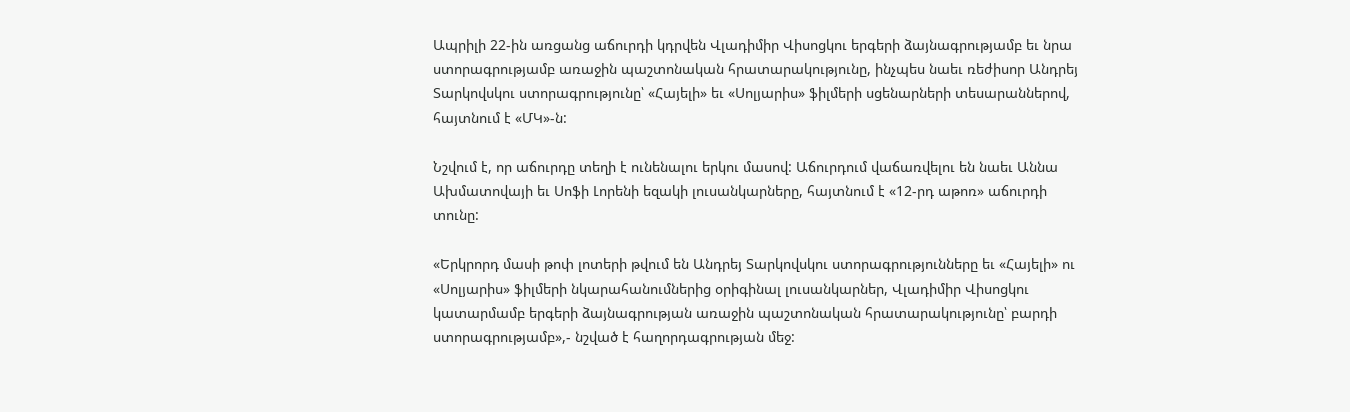Ապրիլի 22-ին առցանց աճուրդի կդրվեն Վլադիմիր Վիսոցկու երգերի ձայնագրությամբ եւ նրա ստորագրությամբ առաջին պաշտոնական հրատարակությունը, ինչպես նաեւ ռեժիսոր Անդրեյ Տարկովսկու ստորագրությունը՝ «Հայելի» եւ «Սոլյարիս» ֆիլմերի սցենարների տեսարաններով, հայտնում է «ՄԿ»-ն:

Նշվում է, որ աճուրդը տեղի է ունենալու երկու մասով: Աճուրդում վաճառվելու են նաեւ Աննա Ախմատովայի եւ Սոֆի Լորենի եզակի լուսանկարները, հայտնում է «12-րդ աթոռ» աճուրդի տունը:

«Երկրորդ մասի թոփ լոտերի թվում են Անդրեյ Տարկովսկու ստորագրությունները եւ «Հայելի» ու «Սոլյարիս» ֆիլմերի նկարահանումներից օրիգինալ լուսանկարներ, Վլադիմիր Վիսոցկու կատարմամբ երգերի ձայնագրության առաջին պաշտոնական հրատարակությունը՝ բարդի ստորագրությամբ»,- նշված է հաղորդագրության մեջ: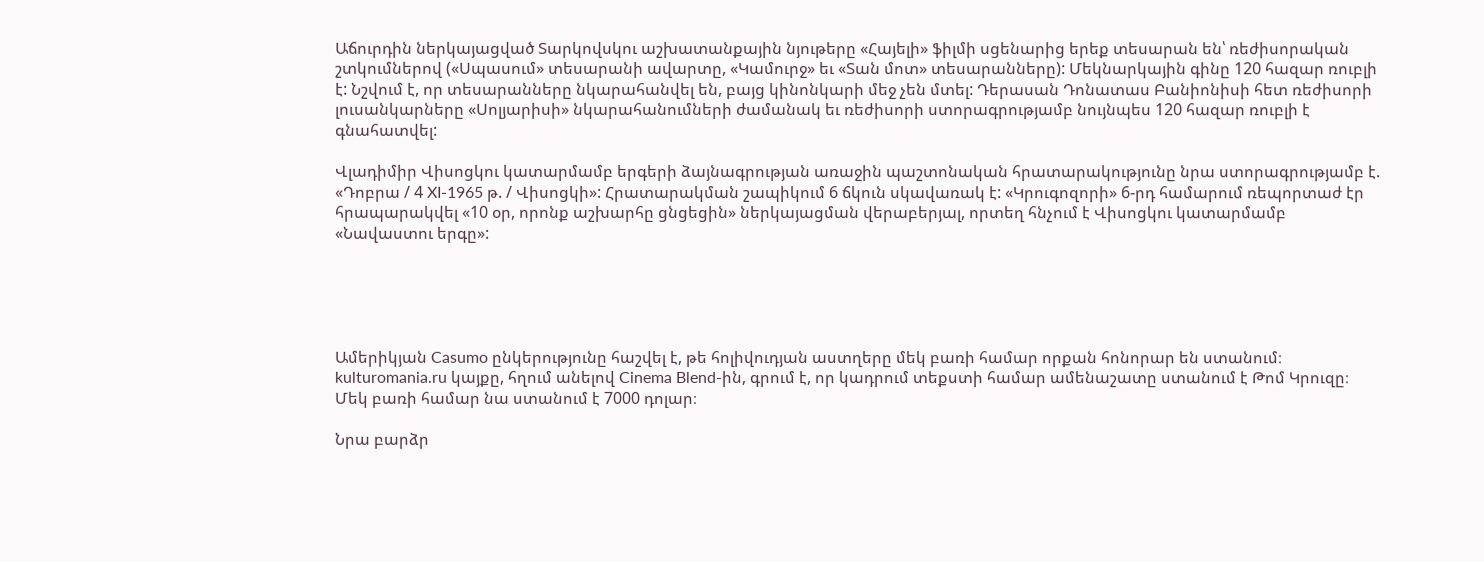Աճուրդին ներկայացված Տարկովսկու աշխատանքային նյութերը «Հայելի» ֆիլմի սցենարից երեք տեսարան են՝ ռեժիսորական շտկումներով («Սպասում» տեսարանի ավարտը, «Կամուրջ» եւ «Տան մոտ» տեսարանները): Մեկնարկային գինը 120 հազար ռուբլի է: Նշվում է, որ տեսարանները նկարահանվել են, բայց կինոնկարի մեջ չեն մտել: Դերասան Դոնատաս Բանիոնիսի հետ ռեժիսորի լուսանկարները «Սոլյարիսի» նկարահանումների ժամանակ եւ ռեժիսորի ստորագրությամբ նույնպես 120 հազար ռուբլի է գնահատվել:

Վլադիմիր Վիսոցկու կատարմամբ երգերի ձայնագրության առաջին պաշտոնական հրատարակությունը նրա ստորագրությամբ է. «Դոբրա / 4 XI-1965 թ. / Վիսոցկի»: Հրատարակման շապիկում 6 ճկուն սկավառակ է: «Կրուգոզորի» 6-րդ համարում ռեպորտաժ էր հրապարակվել «10 օր, որոնք աշխարհը ցնցեցին» ներկայացման վերաբերյալ, որտեղ հնչում է Վիսոցկու կատարմամբ «Նավաստու երգը»:





Ամերիկյան Casumo ընկերությունը հաշվել է, թե հոլիվուդյան աստղերը մեկ բառի համար որքան հոնորար են ստանում։ kulturomania.ru կայքը, հղում անելով Cinema Blend-ին, գրում է, որ կադրում տեքստի համար ամենաշատը ստանում է Թոմ Կրուզը։ Մեկ բառի համար նա ստանում է 7000 դոլար։

Նրա բարձր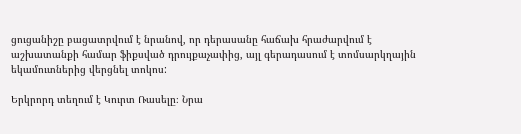ցուցանիշը բացատրվում է նրանով, որ դերասանը հաճախ հրաժարվում է աշխատանքի համար ֆիքսված դրույքաչափից, այլ գերադասում է տոմսարկղային եկամուտներից վերցնել տոկոս:

Երկրորդ տեղում է Կուրտ Ռասելը։ Նրա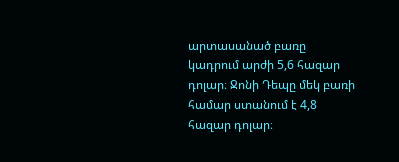արտասանած բառը կադրում արժի 5,6 հազար դոլար։ Ջոնի Դեպը մեկ բառի համար ստանում է 4,8 հազար դոլար։